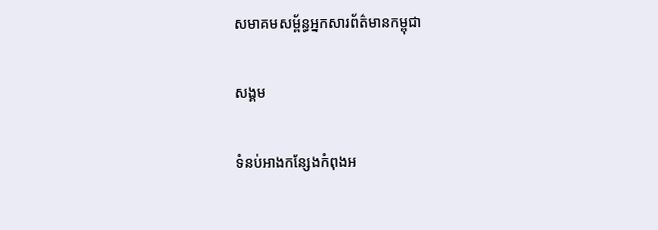សមាគមសម្ព័ន្ធអ្នកសារព័ត៌មានកម្ពុជា

សង្គម

ទំនប់អាងកន្សែងកំពុងអ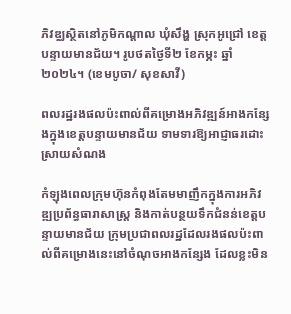ភិវឌ្ឈស្ថិតនៅភូមិកណ្តាល ឃុំសឹង្ហ ស្រុកអូជ្រៅ ខេត្តបន្ទាយមានជ័យ។ រូបថតថ្ងៃទី២ ខែកម្ភះ ឆ្នាំ២០២៤។ (ខេមបូចា/ សុខសាវី)

ពលរដ្ឋរងផលប៉ះពាល់ពីគម្រោងអភិវឌ្ឍន៍អាងកន្សែងក្នុងខេត្តបន្ទាយមានជ័យ ទាមទារឱ្យអាជ្ញាធរដោះស្រាយសំណង

កំឡុងពេលក្រុមហ៊ុនកំពុងតែមមាញឹកក្នុងការអភិវឌ្ឍប្រព័ន្ធធារាសាស្រ្ត និងកាត់បន្ថយទឹកជំនន់ខេត្តបន្ទាយមានជ័យ ក្រុមប្រជាពលរដ្ឋដែលរងផលប៉ះពាល់ពីគម្រោងនេះនៅចំណុចអាងកន្សែង ដែលខ្លះមិន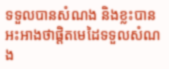ទទួលបានសំណង និងខ្លះបានអះអាងថាផ្តិតមេដៃទទួលសំណង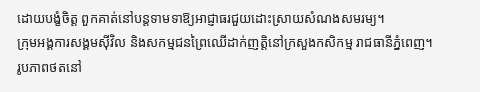ដោយបង្ខំចិត្ត ពួកគាត់នៅបន្តទាមទាឱ្យអាជ្ញាធរជួយដោះស្រាយសំណងសមរម្យ។
ក្រុមអង្គការសង្គមស៊ីវិល និងសកម្មជនព្រៃឈើដាក់ញត្តិនៅក្រសួងកសិកម្ម រាជធានីភ្នំពេញ។ រូបភាពថតនៅ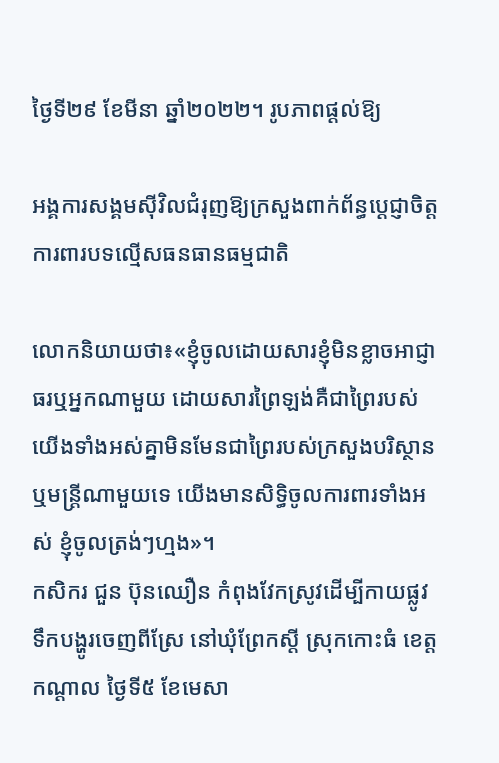ថ្ងៃទី២៩ ខែមីនា ឆ្នាំ២០២២។ រូបភាពផ្ដល់ឱ្យ

អង្គការសង្គមស៊ីវិលជំរុញឱ្យក្រសួងពាក់ព័ន្ធប្ដេជ្ញាចិត្តការពារបទល្មើសធនធានធម្មជាតិ

លោកនិយាយថា៖«ខ្ញុំចូលដោយសារខ្ញុំមិនខ្លាចអាជ្ញាធរឬអ្នកណាមួយ ដោយសារព្រៃឡង់គឺជាព្រៃរបស់យើងទាំងអស់គ្នាមិនមែនជាព្រៃរបស់ក្រសួងបរិស្ថានឬមន្ត្រីណាមួយទេ យើងមានសិទ្ធិចូលការពារទាំងអស់ ខ្ញុំចូលត្រង់ៗហ្មង»។
កសិករ ជួន ប៊ុនឈឿន កំពុងវែកស្រូវដើម្បីកាយផ្លូវទឹកបង្ហូរចេញពីស្រែ នៅឃុំព្រែកស្តី ស្រុកកោះធំ ខេត្តកណ្តាល ថ្ងៃទី៥ ខែមេសា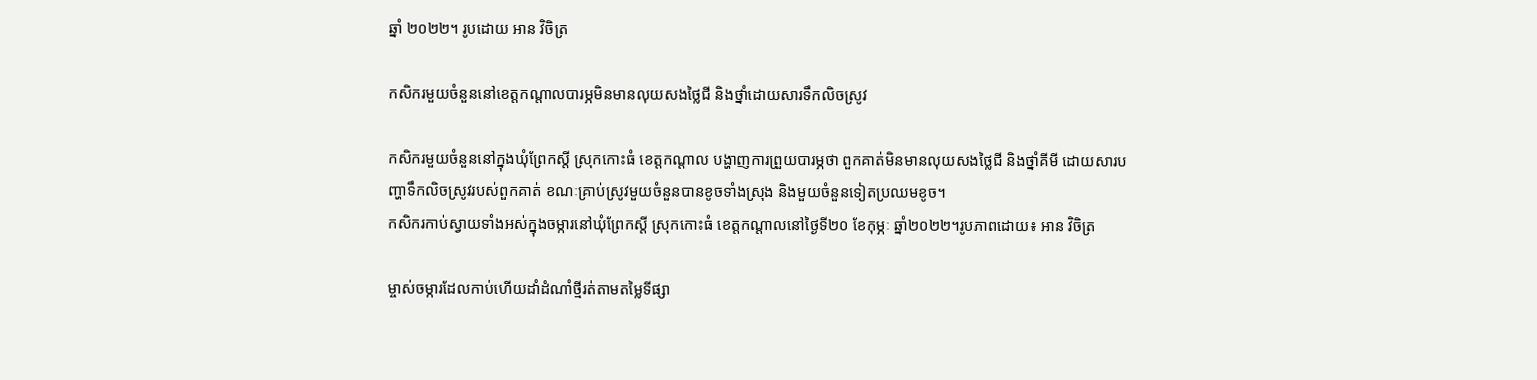ឆ្នាំ ២០២២។ រូបដោយ អាន វិចិត្រ

កសិករមួយចំនួននៅខេត្តកណ្តាលបារម្ភមិនមានលុយសងថ្លៃជី និងថ្នាំដោយសារទឹកលិចស្រូវ

កសិករមួយចំនួននៅក្នុងឃុំព្រែកស្តី ស្រុកកោះធំ ខេត្តកណ្តាល បង្ហាញការព្រួយបារម្ភថា ពួកគាត់មិនមានលុយសងថ្លៃជី និងថ្នាំគីមី ដោយសារបញ្ហាទឹកលិចស្រូវរបស់ពួកគាត់ ខណៈគ្រាប់ស្រូវមួយចំនួនបានខូចទាំងស្រុង និងមួយចំនួនទៀតប្រឈមខូច។
កសិករកាប់ស្វាយទាំងអស់ក្នុងចម្ការនៅឃុំព្រែកស្តី ស្រុកកោះធំ ខេត្តកណ្តាលនៅថ្ងៃទី២០ ខែកុម្ភៈ ឆ្នាំ២០២២។រូបភាពដោយ៖ អាន វិចិត្រ

ម្ចាស់ចម្ការដែលកាប់ហើយដាំដំណាំថ្មីរត់តាមតម្លៃទីផ្សា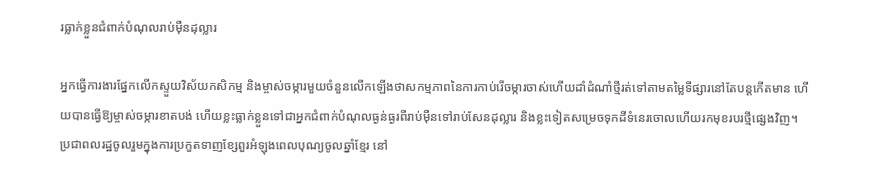រធ្លាក់ខ្លួនជំពាក់បំណុលរាប់ម៉ឺនដុល្លារ

អ្នកធ្វើការងារផ្នែកលើកស្ទួយវិស័យកសិកម្ម និងម្ចាស់ចម្ការមួយចំនួនលើកឡើងថាសកម្មភាពនៃការកាប់រើចម្ការចាស់ហើយដាំដំណាំថ្មីរត់ទៅតាមតម្លៃទីផ្សារនៅតែបន្តកើតមាន ហើយបានធ្វើឱ្យម្ចាស់ចម្ការខាតបង់ ហើយខ្លះធ្លាក់ខ្លួនទៅជាអ្នកជំពាក់បំណុលធ្ងន់ធ្ងរពីរាប់ម៉ឺនទៅរាប់សែនដុល្លារ និងខ្លះទៀតសម្រេចទុកដីទំនេរចោលហើយរកមុខរបរថ្មីផ្សេងវិញ។
ប្រជាពលរដ្ឋចូលរួមក្នុងការប្រកួតទាញខ្សែពួរអំឡុងពេលបុណ្យចូលឆ្នាំខ្មែរ នៅ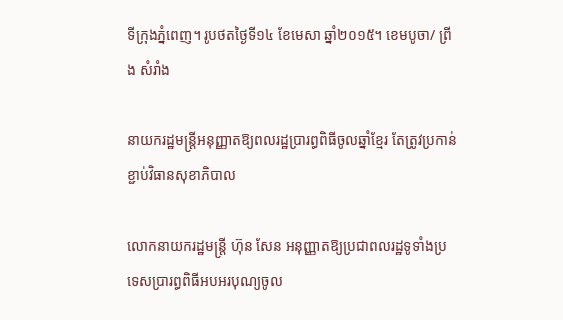ទីក្រុងភ្នំពេញ។ រូបថតថ្ងៃទី១៤ ខែមេសា ឆ្នាំ២០១៥។ ខេមបូចា/ ព្រីង សំរាំង

នាយករដ្ឋមន្ត្រីអនុញ្ញាតឱ្យពលរដ្ឋប្រារព្ធពិធីចូលឆ្នាំខ្មែរ តែត្រូវប្រកាន់ខ្ជាប់វិធានសុខាភិបាល

លោកនាយករដ្ឋមន្ត្រី ហ៊ុន សែន អនុញ្ញាតឱ្យប្រជាពលរដ្ឋទូទាំងប្រទេសប្រារព្ធពិធីអបអរបុណ្យចូល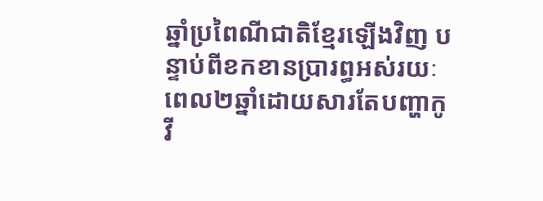ឆ្នាំប្រពៃណីជាតិខ្មែរឡើងវិញ បន្ទាប់ពីខកខានប្រារព្ធអស់រយៈពេល២ឆ្នាំដោយសារតែបញ្ហាកូវី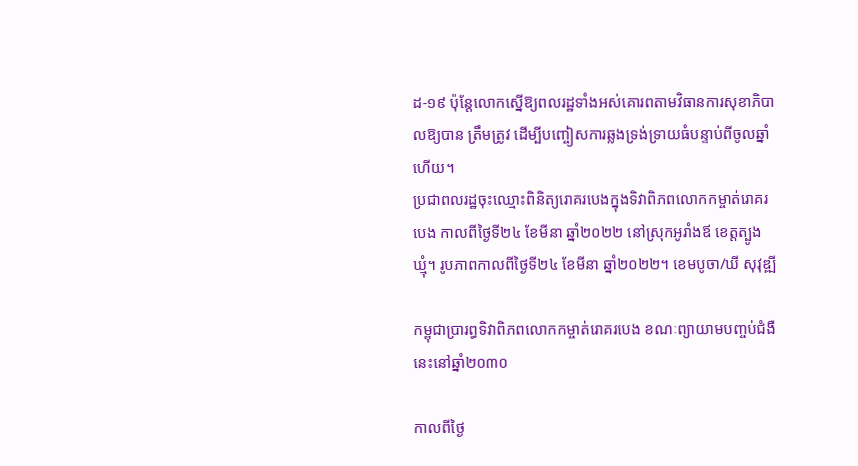ដ-១៩ ប៉ុន្តែលោកស្នើឱ្យពលរដ្ឋទាំងអស់គោរពតាមវិធានការសុខាភិបាលឱ្យបាន ត្រឹមត្រូវ ដើម្បីបញ្ចៀសការឆ្លងទ្រង់ទ្រាយធំបន្ទាប់ពីចូលឆ្នាំហើយ។
ប្រជាពលរដ្ឋចុះឈ្មោះពិនិត្យរោគរបេងក្នុងទិវាពិភពលោកកម្ចាត់រោគរបេង កាលពីថ្ងៃទី២៤ ខែមីនា ឆ្នាំ២០២២ នៅស្រុកអូរាំងឪ ខេត្តត្បូងឃ្មុំ។ រូបភាពកាលពីថ្ងៃទី២៤ ខែមីនា ឆ្នាំ២០២២។ ខេមបូចា/ឃី សុវុឌ្ឍី

កម្ពុជាប្រារព្ធទិវាពិភពលោកកម្ចាត់រោគរបេង ខណៈព្យាយាមបញ្ចប់ជំងឺនេះនៅឆ្នាំ២០៣០

កាលពីថ្ងៃ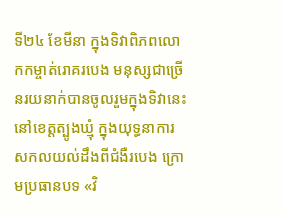ទី២៤ ខែមីនា ក្នុងទិវាពិភពលោកកម្ចាត់រោគរបេង មនុស្សជាច្រើនរយនាក់បានចូលរួមក្នុងទិវានេះនៅខេត្តត្បូងឃ្មុំ ក្នុងយុទ្ធនាការសកលយល់ដឹងពីជំងឺរបេង ក្រោមប្រធានបទ «វិ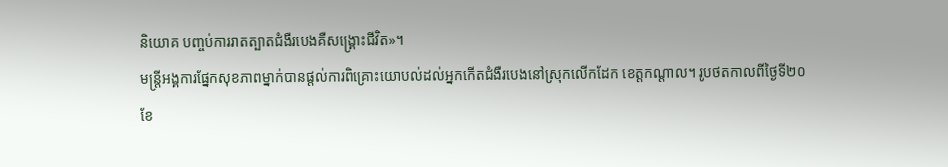និយោគ បញ្ចប់ការរាតត្បាតជំងឺរបេងគឺសង្គ្រោះជីវិត»។
មន្ត្រីអង្គការផ្នែកសុខភាពម្នាក់បានផ្តល់ការពិគ្រោះយោបល់ដល់អ្នកកើតជំងឺរបេងនៅស្រុកលើកដែក ខេត្តកណ្តាល។ រូបថតកាលពីថ្ងៃទី២០ ខែ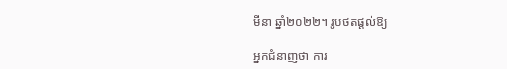មីនា ឆ្នាំ២០២២។ រូបថតផ្តល់ឱ្យ

អ្នកជំនាញថា ការ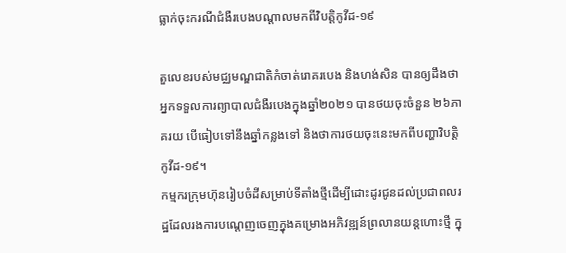ធ្លាក់ចុះករណីជំងឺរបេងបណ្តាលមកពីវិបត្តិកូវីដ-១៩

តួលេខរបស់មជ្ឈមណ្ឌជាតិកំចាត់រោគរបេង និងហង់សិន បានឲ្យដឹងថា អ្នកទទួលការព្យាបាលជំងឺរបេងក្នុងឆ្នាំ២០២១ បានថយចុះចំនួន ២៦ភាគរយ បើធៀបទៅនឹងឆ្នាំកន្លងទៅ និងថាការថយចុះនេះមកពីបញ្ហាវិបត្តិកូវីដ-១៩។
កម្មករក្រុមហ៊ុនរៀបចំដីសម្រាប់ទីតាំងថ្មីដើម្បីដោះដូរជូនដល់ប្រជាពលរដ្ឋដែលរងការបណ្តេញចេញក្នុងគម្រោងអភិវឌ្ឍន៍ព្រលានយន្តហោះថ្មី ក្នុ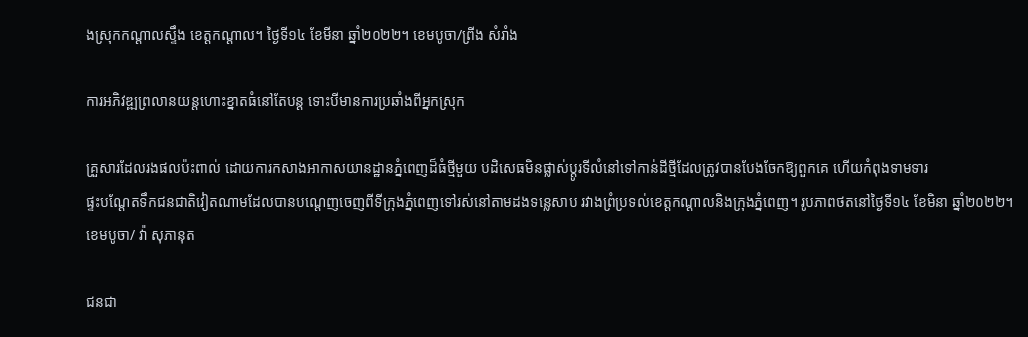ងស្រុកកណ្តាលស្ទឹង ខេត្តកណ្តាល។ ថ្ងៃទី១៤ ខែមីនា ឆ្នាំ២០២២។ ខេមបូចា/ព្រីង សំរាំង

ការអភិវឌ្ឍព្រលានយន្តហោះខ្នាតធំនៅតែបន្ត ទោះបីមានការប្រឆាំងពីអ្នកស្រុក

គ្រួសារដែលរងផលប៉ះពាល់ ដោយការកសាងអាកាសយានដ្ឋានភ្នំពេញដ៏ធំថ្មីមួយ បដិសេធមិនផ្លាស់ប្តូរទីលំនៅទៅកាន់ដីថ្មីដែលត្រូវបានបែងចែកឱ្យពួកគេ ហើយកំពុងទាមទារ
ផ្ទះបណ្តែតទឹកជនជាតិវៀតណាមដែលបានបណ្តេញចេញពីទីក្រុងភ្នំពេញទៅរស់នៅតាមដងទន្លេសាប រវាងព្រំប្រទល់ខេត្តកណ្តាលនិងក្រុងភ្នំពេញ។ រូបភាពថតនៅថ្ងៃទី១៤ ខែមិនា ឆ្នាំ២០២២។ ខេមបូចា/ វ៉ា សុភានុត

ជនជា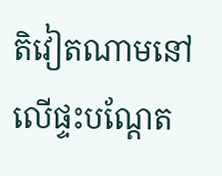តិវៀតណាមនៅលើផ្ទះបណ្ដែត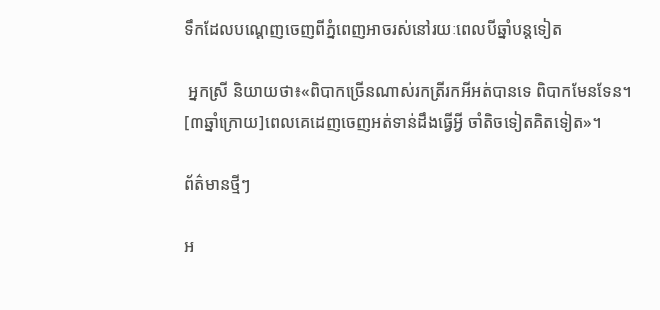ទឹកដែលបណ្តេញចេញពីភ្នំពេញអាចរស់នៅរយៈពេលបីឆ្នាំបន្តទៀត

 អ្នកស្រី និយាយថា៖«ពិបាកច្រើនណាស់រកត្រីរកអីអត់បានទេ ពិបាកមែនទែន។ [៣ឆ្នាំក្រោយ]ពេលគេដេញចេញអត់ទាន់ដឹងធ្វើអ្វី ចាំតិចទៀតគិតទៀត»។

ព័ត៌មានថ្មីៗ

អ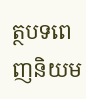ត្ថបទពេញនិយម